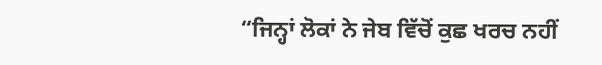“ਜਿਨ੍ਹਾਂ ਲੋਕਾਂ ਨੇ ਜੇਬ ਵਿੱਚੋਂ ਕੁਛ ਖਰਚ ਨਹੀਂ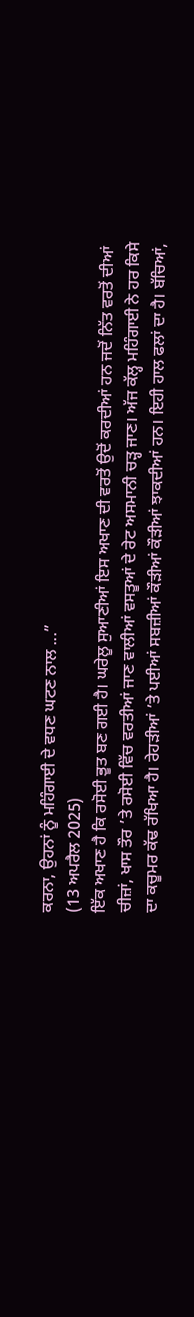ਕਰਨਾ, ਉਹਨਾਂ ਨੂੰ ਮਹਿੰਗਾਈ ਦੇ ਵਧਣ ਘਟਣ ਨਾਲ ...”
(13 ਅਪਰੈਲ 2025)
ਇੱਕ ਅਖਾਣ ਹੈ ਕਿ ਰਸੋਈ ਭੂਤ ਬਣ ਗਈ ਹੈ। ਘਰੇਲੂ ਸੁਆਣੀਆਂ ਇਸ ਅਖਾਣ ਦੀ ਵਰਤੋਂ ਉਦੋਂ ਕਰਦੀਆਂ ਹਨ ਜਦੋਂ ਨਿੱਤ ਵਰਤੋਂ ਦੀਆਂ ਚੀਜ਼ਾਂ, ਖਾਸ ਤੌਰ ’ਤੇ ਰਸੋਈ ਵਿੱਚ ਵਰਤੀਆਂ ਜਾਣ ਵਾਲੀਆਂ ਵਸਤੂਆਂ ਦੇ ਰੇਟ ਅਸਮਾਨੀ ਚੜ੍ਹ ਜਾਣ। ਅੱਜ ਕੱਲ੍ਹ ਮਹਿੰਗਾਈ ਨੇ ਹਰ ਕਿਸੇ ਦਾ ਕਚੂਮਰ ਕੱਢ ਰੱਖਿਆ ਹੈ। ਰੇਹੜੀਆਂ ’ਤੇ ਪਈਆਂ ਸਬਜ਼ੀਆਂ ਕੌੜੀਆਂ ਕੌੜੀਆਂ ਝਾਕਦੀਆਂ ਹਨ। ਇਹੀ ਹਾਲ ਫਲਾਂ ਦਾ ਹੈ। ਬੱਚਿਆਂ,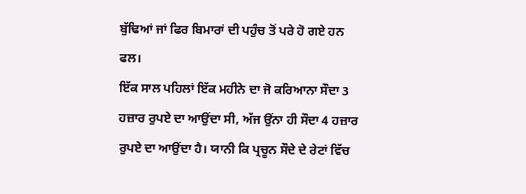ਬੁੱਢਿਆਂ ਜਾਂ ਫਿਰ ਬਿਮਾਰਾਂ ਦੀ ਪਹੁੰਚ ਤੋਂ ਪਰੇ ਹੋ ਗਏ ਹਨ ਫਲ।
ਇੱਕ ਸਾਲ ਪਹਿਲਾਂ ਇੱਕ ਮਹੀਨੇ ਦਾ ਜੋ ਕਰਿਆਨਾ ਸੌਦਾ 3 ਹਜ਼ਾਰ ਰੁਪਏ ਦਾ ਆਉਂਦਾ ਸੀ, ਅੱਜ ਉਂਨਾ ਹੀ ਸੌਦਾ 4 ਹਜ਼ਾਰ ਰੁਪਏ ਦਾ ਆਉਂਦਾ ਹੈ। ਯਾਨੀ ਕਿ ਪ੍ਰਚੂਨ ਸੌਦੇ ਦੇ ਰੇਟਾਂ ਵਿੱਚ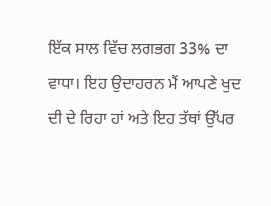ਇੱਕ ਸਾਲ ਵਿੱਚ ਲਗਭਗ 33% ਦਾ ਵਾਧਾ। ਇਹ ਉਦਾਹਰਨ ਮੈਂ ਆਪਣੇ ਖੁਦ ਦੀ ਦੇ ਰਿਹਾ ਹਾਂ ਅਤੇ ਇਹ ਤੱਥਾਂ ਉੱਪਰ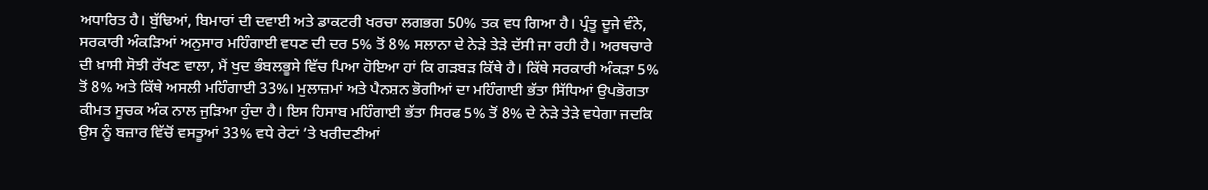ਅਧਾਰਿਤ ਹੈ। ਬੁੱਢਿਆਂ, ਬਿਮਾਰਾਂ ਦੀ ਦਵਾਈ ਅਤੇ ਡਾਕਟਰੀ ਖਰਚਾ ਲਗਭਗ 50% ਤਕ ਵਧ ਗਿਆ ਹੈ। ਪ੍ਰੰਤੂ ਦੂਜੇ ਵੰਨੇ, ਸਰਕਾਰੀ ਅੰਕੜਿਆਂ ਅਨੁਸਾਰ ਮਹਿੰਗਾਈ ਵਧਣ ਦੀ ਦਰ 5% ਤੋਂ 8% ਸਲਾਨਾ ਦੇ ਨੇੜੇ ਤੇੜੇ ਦੱਸੀ ਜਾ ਰਹੀ ਹੈ। ਅਰਥਚਾਰੇ ਦੀ ਖ਼ਾਸੀ ਸੋਝੀ ਰੱਖਣ ਵਾਲਾ, ਮੈਂ ਖੁਦ ਭੰਬਲਭੂਸੇ ਵਿੱਚ ਪਿਆ ਹੋਇਆ ਹਾਂ ਕਿ ਗੜਬੜ ਕਿੱਥੇ ਹੈ। ਕਿੱਥੇ ਸਰਕਾਰੀ ਅੰਕੜਾ 5% ਤੋਂ 8% ਅਤੇ ਕਿੱਥੇ ਅਸਲੀ ਮਹਿੰਗਾਈ 33%। ਮੁਲਾਜ਼ਮਾਂ ਅਤੇ ਪੈਨਸ਼ਨ ਭੋਗੀਆਂ ਦਾ ਮਹਿੰਗਾਈ ਭੱਤਾ ਸਿੱਧਿਆਂ ਉਪਭੋਗਤਾ ਕੀਮਤ ਸੂਚਕ ਅੰਕ ਨਾਲ ਜੁੜਿਆ ਹੁੰਦਾ ਹੈ। ਇਸ ਹਿਸਾਬ ਮਹਿੰਗਾਈ ਭੱਤਾ ਸਿਰਫ 5% ਤੋਂ 8% ਦੇ ਨੇੜੇ ਤੇੜੇ ਵਧੇਗਾ ਜਦਕਿ ਉਸ ਨੂੰ ਬਜ਼ਾਰ ਵਿੱਚੋਂ ਵਸਤੂਆਂ 33% ਵਧੇ ਰੇਟਾਂ ’ਤੇ ਖਰੀਦਣੀਆਂ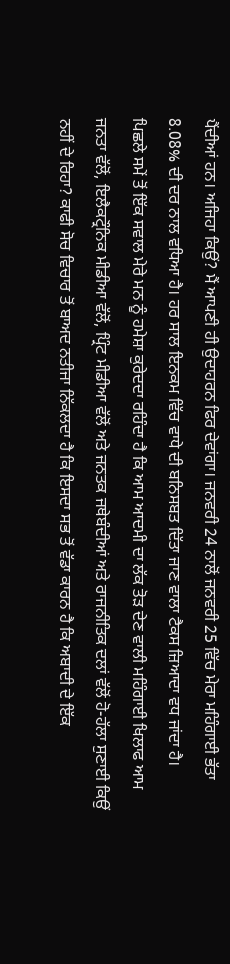ਪੈਂਦੀਆਂ ਹਨ। ਅਜਿਹਾ ਕਿਉਂ? ਮੈਂ ਆਪਣੀ ਹੀ ਉਦਾਹਰਨ ਫਿਰ ਦੇਵਾਂਗਾ। ਜਨਵਰੀ 24 ਨਾਲੋਂ ਜਨਵਰੀ 25 ਵਿੱਚ ਮੇਰਾ ਮਹਿੰਗਾਈ ਭੱਤਾ 8.08% ਦੀ ਦਰ ਨਾਲ ਵਧਿਆ ਹੈ। ਹਰ ਸਾਲ ਇਨਕਮ ਵਿੱਚ ਵਾਧੇ ਦੀ ਬਨਿਸਬਤ ਦਿੱਤਾ ਜਾਣ ਵਾਲਾ ਟੈਕਸ ਜ਼ਿਆਦਾ ਵਧ ਜਾਂਦਾ ਹੈ।
ਪਿਛਲੇ ਸਮੇਂ ਤੋਂ ਇੱਕ ਸਵਾਲ ਮੇਰੇ ਮਨ ਨੂੰ ਹਮੇਸ਼ਾ ਕੁਰੇਦਦਾ ਰਹਿੰਦਾ ਹੈ ਕਿ ਆਮ ਆਦਮੀ ਦਾ ਲੱਕ ਤੋੜ ਦੇਣ ਵਾਲੀ ਮਹਿੰਗਾਈ ਖਿਲਾਫ ਆਮ ਜਨਤਾ ਵੱਲੋਂ, ਇਲੈਕਟ੍ਰੌਨਿਕ ਮੀਡੀਆ ਵੱਲੋਂ, ਪ੍ਰਿੰਟ ਮੀਡੀਆ ਵੱਲੋਂ ਅਤੇ ਜਨਤਕ ਜਥੇਬੰਦੀਆਂ ਅਤੇ ਰਾਜਨੀਤਿਕ ਦਲਾਂ ਵੱਲੋਂ ਹੋ-ਹੱਲਾ ਸੁਣਾਈ ਕਿਉਂ ਨਹੀਂ ਦੇ ਰਿਹਾ? ਕਾਫੀ ਸੋਚ ਵਿਚਾਰ ਤੋਂ ਬਾਅਦ ਨਤੀਜਾ ਨਿੱਕਲਦਾ ਹੈ ਕਿ ਇਸਦਾ ਸਭ ਤੋਂ ਵੱਡਾ ਕਾਰਨ ਹੈ ਕਿ ਅਬਾਦੀ ਦੇ ਇੱਕ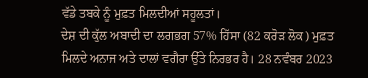ਵੱਡੇ ਤਬਕੇ ਨੂੰ ਮੁਫ਼ਤ ਮਿਲਦੀਆਂ ਸਹੂਲਤਾਂ।
ਦੇਸ਼ ਦੀ ਕੁੱਲ ਅਬਾਦੀ ਦਾ ਲਗਭਗ 57% ਹਿੱਸਾ (82 ਕਰੋੜ ਲੋਕ) ਮੁਫ਼ਤ ਮਿਲਦੇ ਅਨਾਜ ਅਤੇ ਦਾਲਾਂ ਵਗੈਰਾ ਉੱਤੇ ਨਿਰਭਰ ਹੈ। 28 ਨਵੰਬਰ 2023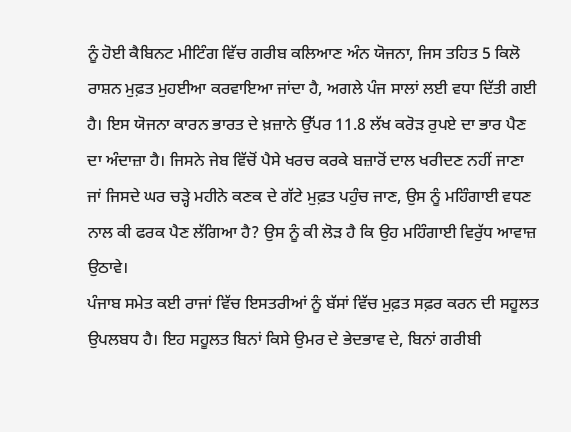ਨੂੰ ਹੋਈ ਕੈਬਿਨਟ ਮੀਟਿੰਗ ਵਿੱਚ ਗਰੀਬ ਕਲਿਆਣ ਅੰਨ ਯੋਜਨਾ, ਜਿਸ ਤਹਿਤ 5 ਕਿਲੋ ਰਾਸ਼ਨ ਮੁਫ਼ਤ ਮੁਹਈਆ ਕਰਵਾਇਆ ਜਾਂਦਾ ਹੈ, ਅਗਲੇ ਪੰਜ ਸਾਲਾਂ ਲਈ ਵਧਾ ਦਿੱਤੀ ਗਈ ਹੈ। ਇਸ ਯੋਜਨਾ ਕਾਰਨ ਭਾਰਤ ਦੇ ਖ਼ਜ਼ਾਨੇ ਉੱਪਰ 11.8 ਲੱਖ ਕਰੋੜ ਰੁਪਏ ਦਾ ਭਾਰ ਪੈਣ ਦਾ ਅੰਦਾਜ਼ਾ ਹੈ। ਜਿਸਨੇ ਜੇਬ ਵਿੱਚੋਂ ਪੈਸੇ ਖਰਚ ਕਰਕੇ ਬਜ਼ਾਰੋਂ ਦਾਲ ਖਰੀਦਣ ਨਹੀਂ ਜਾਣਾ ਜਾਂ ਜਿਸਦੇ ਘਰ ਚੜ੍ਹੇ ਮਹੀਨੇ ਕਣਕ ਦੇ ਗੱਟੇ ਮੁਫ਼ਤ ਪਹੁੰਚ ਜਾਣ, ਉਸ ਨੂੰ ਮਹਿੰਗਾਈ ਵਧਣ ਨਾਲ ਕੀ ਫਰਕ ਪੈਣ ਲੱਗਿਆ ਹੈ? ਉਸ ਨੂੰ ਕੀ ਲੋੜ ਹੈ ਕਿ ਉਹ ਮਹਿੰਗਾਈ ਵਿਰੁੱਧ ਆਵਾਜ਼ ਉਠਾਵੇ।
ਪੰਜਾਬ ਸਮੇਤ ਕਈ ਰਾਜਾਂ ਵਿੱਚ ਇਸਤਰੀਆਂ ਨੂੰ ਬੱਸਾਂ ਵਿੱਚ ਮੁਫ਼ਤ ਸਫ਼ਰ ਕਰਨ ਦੀ ਸਹੂਲਤ ਉਪਲਬਧ ਹੈ। ਇਹ ਸਹੂਲਤ ਬਿਨਾਂ ਕਿਸੇ ਉਮਰ ਦੇ ਭੇਦਭਾਵ ਦੇ, ਬਿਨਾਂ ਗਰੀਬੀ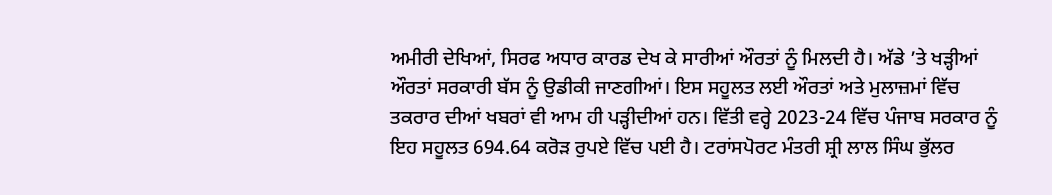ਅਮੀਰੀ ਦੇਖਿਆਂ, ਸਿਰਫ ਅਧਾਰ ਕਾਰਡ ਦੇਖ ਕੇ ਸਾਰੀਆਂ ਔਰਤਾਂ ਨੂੰ ਮਿਲਦੀ ਹੈ। ਅੱਡੇ ’ਤੇ ਖੜ੍ਹੀਆਂ ਔਰਤਾਂ ਸਰਕਾਰੀ ਬੱਸ ਨੂੰ ਉਡੀਕੀ ਜਾਣਗੀਆਂ। ਇਸ ਸਹੂਲਤ ਲਈ ਔਰਤਾਂ ਅਤੇ ਮੁਲਾਜ਼ਮਾਂ ਵਿੱਚ ਤਕਰਾਰ ਦੀਆਂ ਖਬਰਾਂ ਵੀ ਆਮ ਹੀ ਪੜ੍ਹੀਦੀਆਂ ਹਨ। ਵਿੱਤੀ ਵਰ੍ਹੇ 2023-24 ਵਿੱਚ ਪੰਜਾਬ ਸਰਕਾਰ ਨੂੰ ਇਹ ਸਹੂਲਤ 694.64 ਕਰੋੜ ਰੁਪਏ ਵਿੱਚ ਪਈ ਹੈ। ਟਰਾਂਸਪੋਰਟ ਮੰਤਰੀ ਸ਼੍ਰੀ ਲਾਲ ਸਿੰਘ ਭੁੱਲਰ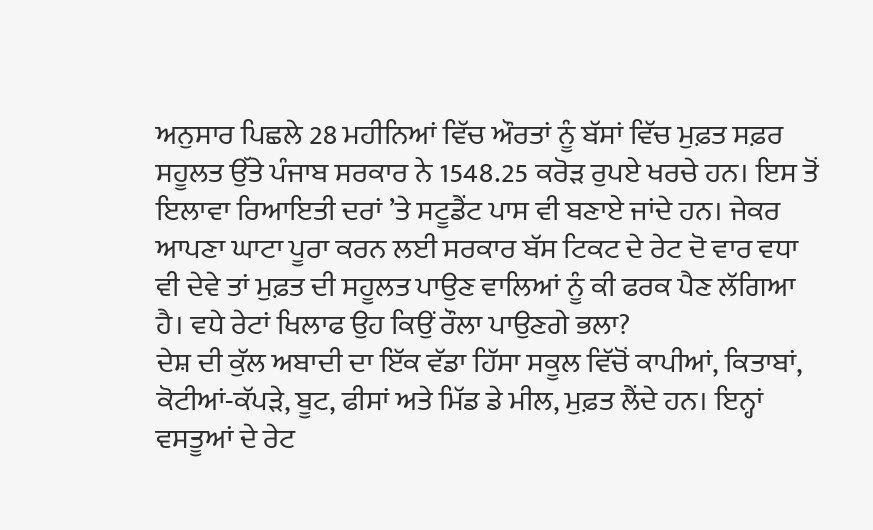ਅਨੁਸਾਰ ਪਿਛਲੇ 28 ਮਹੀਨਿਆਂ ਵਿੱਚ ਔਰਤਾਂ ਨੂੰ ਬੱਸਾਂ ਵਿੱਚ ਮੁਫ਼ਤ ਸਫ਼ਰ ਸਹੂਲਤ ਉੱਤੇ ਪੰਜਾਬ ਸਰਕਾਰ ਨੇ 1548.25 ਕਰੋੜ ਰੁਪਏ ਖਰਚੇ ਹਨ। ਇਸ ਤੋਂ ਇਲਾਵਾ ਰਿਆਇਤੀ ਦਰਾਂ ’ਤੇ ਸਟੂਡੈਂਟ ਪਾਸ ਵੀ ਬਣਾਏ ਜਾਂਦੇ ਹਨ। ਜੇਕਰ ਆਪਣਾ ਘਾਟਾ ਪੂਰਾ ਕਰਨ ਲਈ ਸਰਕਾਰ ਬੱਸ ਟਿਕਟ ਦੇ ਰੇਟ ਦੋ ਵਾਰ ਵਧਾ ਵੀ ਦੇਵੇ ਤਾਂ ਮੁਫ਼ਤ ਦੀ ਸਹੂਲਤ ਪਾਉਣ ਵਾਲਿਆਂ ਨੂੰ ਕੀ ਫਰਕ ਪੈਣ ਲੱਗਿਆ ਹੈ। ਵਧੇ ਰੇਟਾਂ ਖਿਲਾਫ ਉਹ ਕਿਉਂ ਰੌਲਾ ਪਾਉਣਗੇ ਭਲਾ?
ਦੇਸ਼ ਦੀ ਕੁੱਲ ਅਬਾਦੀ ਦਾ ਇੱਕ ਵੱਡਾ ਹਿੱਸਾ ਸਕੂਲ ਵਿੱਚੋਂ ਕਾਪੀਆਂ, ਕਿਤਾਬਾਂ, ਕੋਟੀਆਂ-ਕੱਪੜੇ, ਬੂਟ, ਫੀਸਾਂ ਅਤੇ ਮਿੱਡ ਡੇ ਮੀਲ, ਮੁਫ਼ਤ ਲੈਂਦੇ ਹਨ। ਇਨ੍ਹਾਂ ਵਸਤੂਆਂ ਦੇ ਰੇਟ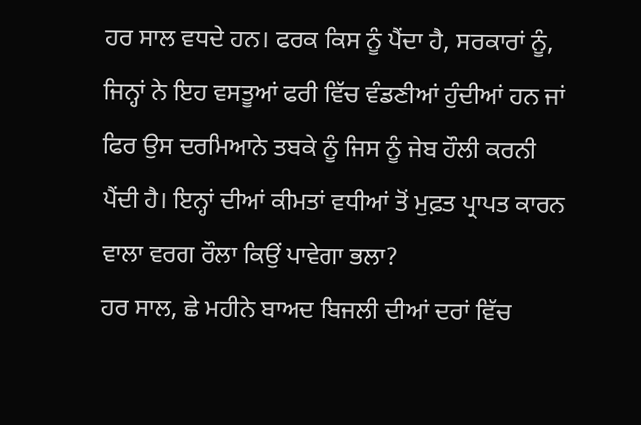ਹਰ ਸਾਲ ਵਧਦੇ ਹਨ। ਫਰਕ ਕਿਸ ਨੂੰ ਪੈਂਦਾ ਹੈ, ਸਰਕਾਰਾਂ ਨੂੰ, ਜਿਨ੍ਹਾਂ ਨੇ ਇਹ ਵਸਤੂਆਂ ਫਰੀ ਵਿੱਚ ਵੰਡਣੀਆਂ ਹੁੰਦੀਆਂ ਹਨ ਜਾਂ ਫਿਰ ਉਸ ਦਰਮਿਆਨੇ ਤਬਕੇ ਨੂੰ ਜਿਸ ਨੂੰ ਜੇਬ ਹੌਲੀ ਕਰਨੀ ਪੈਂਦੀ ਹੈ। ਇਨ੍ਹਾਂ ਦੀਆਂ ਕੀਮਤਾਂ ਵਧੀਆਂ ਤੋਂ ਮੁਫ਼ਤ ਪ੍ਰਾਪਤ ਕਾਰਨ ਵਾਲਾ ਵਰਗ ਰੌਲਾ ਕਿਉਂ ਪਾਵੇਗਾ ਭਲਾ?
ਹਰ ਸਾਲ, ਛੇ ਮਹੀਨੇ ਬਾਅਦ ਬਿਜਲੀ ਦੀਆਂ ਦਰਾਂ ਵਿੱਚ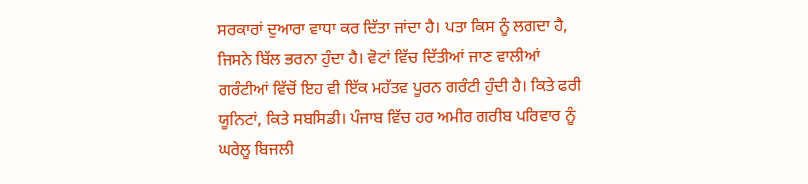ਸਰਕਾਰਾਂ ਦੁਆਰਾ ਵਾਧਾ ਕਰ ਦਿੱਤਾ ਜਾਂਦਾ ਹੈ। ਪਤਾ ਕਿਸ ਨੂੰ ਲਗਦਾ ਹੈ, ਜਿਸਨੇ ਬਿੱਲ ਭਰਨਾ ਹੁੰਦਾ ਹੈ। ਵੋਟਾਂ ਵਿੱਚ ਦਿੱਤੀਆਂ ਜਾਣ ਵਾਲੀਆਂ ਗਰੰਟੀਆਂ ਵਿੱਚੋਂ ਇਹ ਵੀ ਇੱਕ ਮਹੱਤਵ ਪੂਰਨ ਗਰੰਟੀ ਹੁੰਦੀ ਹੈ। ਕਿਤੇ ਫਰੀ ਯੂਨਿਟਾਂ, ਕਿਤੇ ਸਬਸਿਡੀ। ਪੰਜਾਬ ਵਿੱਚ ਹਰ ਅਮੀਰ ਗਰੀਬ ਪਰਿਵਾਰ ਨੂੰ ਘਰੇਲੂ ਬਿਜਲੀ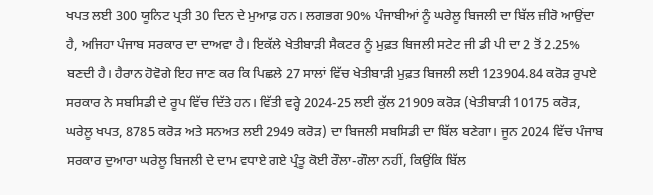ਖਪਤ ਲਈ 300 ਯੂਨਿਟ ਪ੍ਰਤੀ 30 ਦਿਨ ਦੇ ਮੁਆਫ਼ ਹਨ। ਲਗਭਗ 90% ਪੰਜਾਬੀਆਂ ਨੂੰ ਘਰੇਲੂ ਬਿਜਲੀ ਦਾ ਬਿੱਲ ਜ਼ੀਰੋ ਆਉਂਦਾ ਹੈ, ਅਜਿਹਾ ਪੰਜਾਬ ਸਰਕਾਰ ਦਾ ਦਾਅਵਾ ਹੈ। ਇਕੱਲੇ ਖੇਤੀਬਾੜੀ ਸੈਕਟਰ ਨੂੰ ਮੁਫ਼ਤ ਬਿਜਲੀ ਸਟੇਟ ਜੀ ਡੀ ਪੀ ਦਾ 2 ਤੋਂ 2.25% ਬਣਦੀ ਹੈ। ਹੈਰਾਨ ਹੋਵੋਗੇ ਇਹ ਜਾਣ ਕਰ ਕਿ ਪਿਛਲੇ 27 ਸਾਲਾਂ ਵਿੱਚ ਖੇਤੀਬਾੜੀ ਮੁਫ਼ਤ ਬਿਜਲੀ ਲਈ 123904.84 ਕਰੋੜ ਰੁਪਏ ਸਰਕਾਰ ਨੇ ਸਬਸਿਡੀ ਦੇ ਰੂਪ ਵਿੱਚ ਦਿੱਤੇ ਹਨ। ਵਿੱਤੀ ਵਰ੍ਹੇ 2024-25 ਲਈ ਕੁੱਲ 21909 ਕਰੋੜ (ਖੇਤੀਬਾੜੀ 10175 ਕਰੋੜ, ਘਰੇਲੂ ਖਪਤ, 8785 ਕਰੋੜ ਅਤੇ ਸਨਅਤ ਲਈ 2949 ਕਰੋੜ) ਦਾ ਬਿਜਲੀ ਸਬਸਿਡੀ ਦਾ ਬਿੱਲ ਬਣੇਗਾ। ਜੂਨ 2024 ਵਿੱਚ ਪੰਜਾਬ ਸਰਕਾਰ ਦੁਆਰਾ ਘਰੇਲੂ ਬਿਜਲੀ ਦੇ ਦਾਮ ਵਧਾਏ ਗਏ ਪ੍ਰੰਤੂ ਕੋਈ ਰੌਲਾ-ਗੌਲਾ ਨਹੀਂ, ਕਿਉਂਕਿ ਬਿੱਲ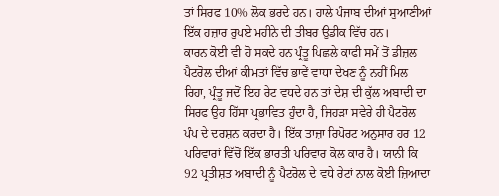ਤਾਂ ਸਿਰਫ 10% ਲੋਕ ਭਰਦੇ ਹਨ। ਹਾਲੇ ਪੰਜਾਬ ਦੀਆਂ ਸੁਆਣੀਆਂ ਇੱਕ ਹਜ਼ਾਰ ਰੁਪਏ ਮਹੀਨੇ ਦੀ ਤੀਬਰ ਉਡੀਕ ਵਿੱਚ ਹਨ।
ਕਾਰਨ ਕੋਈ ਵੀ ਹੋ ਸਕਦੇ ਹਨ ਪ੍ਰੰਤੂ ਪਿਛਲੇ ਕਾਫੀ ਸਮੇਂ ਤੋਂ ਡੀਜ਼ਲ ਪੈਟਰੋਲ ਦੀਆਂ ਕੀਮਤਾਂ ਵਿੱਚ ਭਾਵੇਂ ਵਾਧਾ ਦੇਖਣ ਨੂੰ ਨਹੀਂ ਮਿਲ ਰਿਹਾ, ਪ੍ਰੰਤੂ ਜਦੋਂ ਇਹ ਰੇਟ ਵਧਦੇ ਹਨ ਤਾਂ ਦੇਸ਼ ਦੀ ਕੁੱਲ ਅਬਾਦੀ ਦਾ ਸਿਰਫ ਉਹ ਹਿੱਸਾ ਪ੍ਰਭਾਵਿਤ ਹੁੰਦਾ ਹੈ, ਜਿਹੜਾ ਸਵੇਰੇ ਹੀ ਪੈਟਰੋਲ ਪੰਪ ਦੇ ਦਰਸ਼ਨ ਕਰਦਾ ਹੈ। ਇੱਕ ਤਾਜ਼ਾ ਰਿਪੋਰਟ ਅਨੁਸਾਰ ਹਰ 12 ਪਰਿਵਾਰਾਂ ਵਿੱਚੋਂ ਇੱਕ ਭਾਰਤੀ ਪਰਿਵਾਰ ਕੋਲ ਕਾਰ ਹੈ। ਯਾਨੀ ਕਿ 92 ਪ੍ਰਤੀਸ਼ਤ ਅਬਾਦੀ ਨੂੰ ਪੈਟਰੋਲ ਦੇ ਵਧੇ ਰੇਟਾਂ ਨਾਲ ਕੋਈ ਜ਼ਿਆਦਾ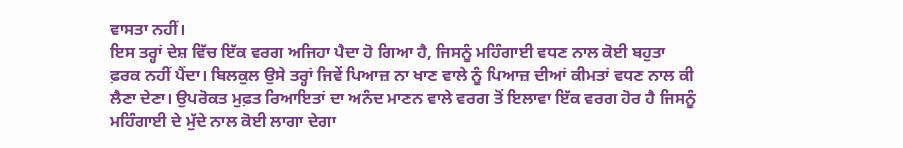ਵਾਸਤਾ ਨਹੀਂ।
ਇਸ ਤਰ੍ਹਾਂ ਦੇਸ਼ ਵਿੱਚ ਇੱਕ ਵਰਗ ਅਜਿਹਾ ਪੈਦਾ ਹੋ ਗਿਆ ਹੈ, ਜਿਸਨੂੰ ਮਹਿੰਗਾਈ ਵਧਣ ਨਾਲ ਕੋਈ ਬਹੁਤਾ ਫ਼ਰਕ ਨਹੀਂ ਪੈਂਦਾ। ਬਿਲਕੁਲ ਉਸੇ ਤਰ੍ਹਾਂ ਜਿਵੇਂ ਪਿਆਜ਼ ਨਾ ਖਾਣ ਵਾਲੇ ਨੂੰ ਪਿਆਜ਼ ਦੀਆਂ ਕੀਮਤਾਂ ਵਧਣ ਨਾਲ ਕੀ ਲੈਣਾ ਦੇਣਾ। ਉਪਰੋਕਤ ਮੁਫ਼ਤ ਰਿਆਇਤਾਂ ਦਾ ਅਨੰਦ ਮਾਣਨ ਵਾਲੇ ਵਰਗ ਤੋਂ ਇਲਾਵਾ ਇੱਕ ਵਰਗ ਹੋਰ ਹੈ ਜਿਸਨੂੰ ਮਹਿੰਗਾਈ ਦੇ ਮੁੱਦੇ ਨਾਲ ਕੋਈ ਲਾਗਾ ਦੇਗਾ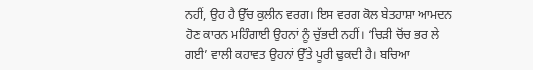ਨਹੀਂ, ਉਹ ਹੈ ਉੱਚ ਕੁਲੀਨ ਵਰਗ। ਇਸ ਵਰਗ ਕੋਲ ਬੇਤਹਾਸ਼ਾ ਆਮਦਨ ਹੋਣ ਕਾਰਨ ਮਹਿੰਗਾਈ ਉਹਨਾਂ ਨੂੰ ਚੁੱਭਦੀ ਨਹੀਂ। ‘ਚਿੜੀ ਚੋਂਚ ਭਰ ਲੇ ਗਈ’ ਵਾਲੀ ਕਹਾਵਤ ਉਹਨਾਂ ਉੱਤੇ ਪੂਰੀ ਢੁਕਦੀ ਹੈ। ਬਚਿਆ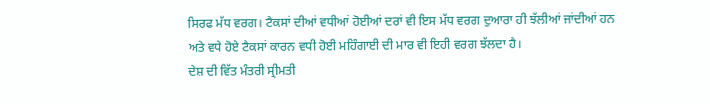ਸਿਰਫ ਮੱਧ ਵਰਗ। ਟੈਕਸਾਂ ਦੀਆਂ ਵਧੀਆਂ ਹੋਈਆਂ ਦਰਾਂ ਵੀ ਇਸ ਮੱਧ ਵਰਗ ਦੁਆਰਾ ਹੀ ਝੱਲੀਆਂ ਜਾਂਦੀਆਂ ਹਨ ਅਤੇ ਵਧੇ ਹੋਏ ਟੈਕਸਾਂ ਕਾਰਨ ਵਧੀ ਹੋਈ ਮਹਿੰਗਾਈ ਦੀ ਮਾਰ ਵੀ ਇਹੀ ਵਰਗ ਝੱਲਦਾ ਹੈ।
ਦੇਸ਼ ਦੀ ਵਿੱਤ ਮੰਤਰੀ ਸ੍ਰੀਮਤੀ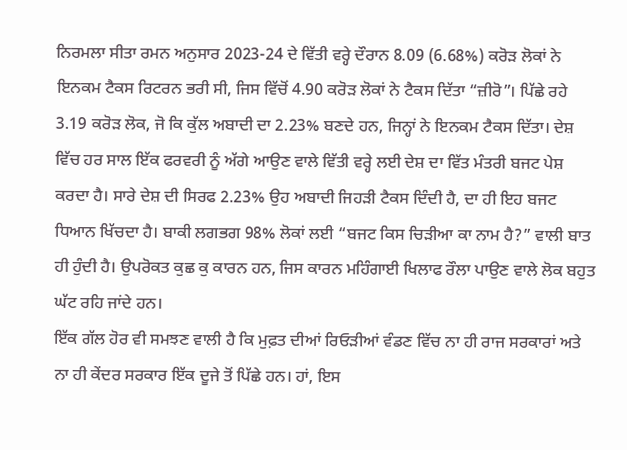ਨਿਰਮਲਾ ਸੀਤਾ ਰਮਨ ਅਨੁਸਾਰ 2023-24 ਦੇ ਵਿੱਤੀ ਵਰ੍ਹੇ ਦੌਰਾਨ 8.09 (6.68%) ਕਰੋੜ ਲੋਕਾਂ ਨੇ ਇਨਕਮ ਟੈਕਸ ਰਿਟਰਨ ਭਰੀ ਸੀ, ਜਿਸ ਵਿੱਚੋਂ 4.90 ਕਰੋੜ ਲੋਕਾਂ ਨੇ ਟੈਕਸ ਦਿੱਤਾ “ਜ਼ੀਰੋ”। ਪਿੱਛੇ ਰਹੇ 3.19 ਕਰੋੜ ਲੋਕ, ਜੋ ਕਿ ਕੁੱਲ ਅਬਾਦੀ ਦਾ 2.23% ਬਣਦੇ ਹਨ, ਜਿਨ੍ਹਾਂ ਨੇ ਇਨਕਮ ਟੈਕਸ ਦਿੱਤਾ। ਦੇਸ਼ ਵਿੱਚ ਹਰ ਸਾਲ ਇੱਕ ਫਰਵਰੀ ਨੂੰ ਅੱਗੇ ਆਉਣ ਵਾਲੇ ਵਿੱਤੀ ਵਰ੍ਹੇ ਲਈ ਦੇਸ਼ ਦਾ ਵਿੱਤ ਮੰਤਰੀ ਬਜਟ ਪੇਸ਼ ਕਰਦਾ ਹੈ। ਸਾਰੇ ਦੇਸ਼ ਦੀ ਸਿਰਫ 2.23% ਉਹ ਅਬਾਦੀ ਜਿਹੜੀ ਟੈਕਸ ਦਿੰਦੀ ਹੈ, ਦਾ ਹੀ ਇਹ ਬਜਟ ਧਿਆਨ ਖਿੱਚਦਾ ਹੈ। ਬਾਕੀ ਲਗਭਗ 98% ਲੋਕਾਂ ਲਈ “ਬਜਟ ਕਿਸ ਚਿੜੀਆ ਕਾ ਨਾਮ ਹੈ?” ਵਾਲੀ ਬਾਤ ਹੀ ਹੁੰਦੀ ਹੈ। ਉਪਰੋਕਤ ਕੁਛ ਕੁ ਕਾਰਨ ਹਨ, ਜਿਸ ਕਾਰਨ ਮਹਿੰਗਾਈ ਖਿਲਾਫ ਰੌਲਾ ਪਾਉਣ ਵਾਲੇ ਲੋਕ ਬਹੁਤ ਘੱਟ ਰਹਿ ਜਾਂਦੇ ਹਨ।
ਇੱਕ ਗੱਲ ਹੋਰ ਵੀ ਸਮਝਣ ਵਾਲੀ ਹੈ ਕਿ ਮੁਫ਼ਤ ਦੀਆਂ ਰਿਓੜੀਆਂ ਵੰਡਣ ਵਿੱਚ ਨਾ ਹੀ ਰਾਜ ਸਰਕਾਰਾਂ ਅਤੇ ਨਾ ਹੀ ਕੇਂਦਰ ਸਰਕਾਰ ਇੱਕ ਦੂਜੇ ਤੋਂ ਪਿੱਛੇ ਹਨ। ਹਾਂ, ਇਸ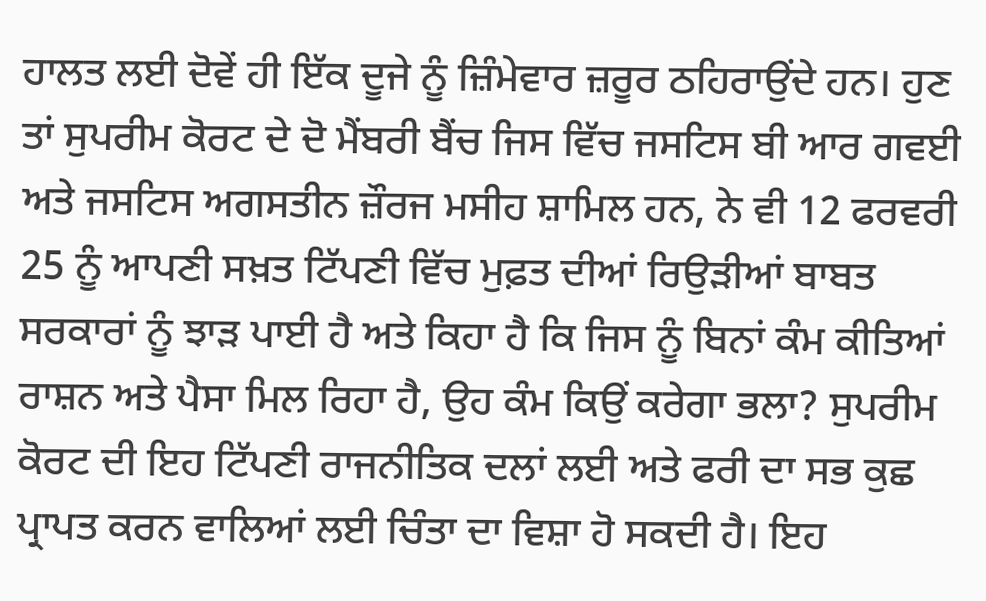ਹਾਲਤ ਲਈ ਦੋਵੇਂ ਹੀ ਇੱਕ ਦੂਜੇ ਨੂੰ ਜ਼ਿੰਮੇਵਾਰ ਜ਼ਰੂਰ ਠਹਿਰਾਉਂਦੇ ਹਨ। ਹੁਣ ਤਾਂ ਸੁਪਰੀਮ ਕੋਰਟ ਦੇ ਦੋ ਮੈਂਬਰੀ ਬੈਂਚ ਜਿਸ ਵਿੱਚ ਜਸਟਿਸ ਬੀ ਆਰ ਗਵਈ ਅਤੇ ਜਸਟਿਸ ਅਗਸਤੀਨ ਜ਼ੌਰਜ ਮਸੀਹ ਸ਼ਾਮਿਲ ਹਨ, ਨੇ ਵੀ 12 ਫਰਵਰੀ 25 ਨੂੰ ਆਪਣੀ ਸਖ਼ਤ ਟਿੱਪਣੀ ਵਿੱਚ ਮੁਫ਼ਤ ਦੀਆਂ ਰਿਉੜੀਆਂ ਬਾਬਤ ਸਰਕਾਰਾਂ ਨੂੰ ਝਾੜ ਪਾਈ ਹੈ ਅਤੇ ਕਿਹਾ ਹੈ ਕਿ ਜਿਸ ਨੂੰ ਬਿਨਾਂ ਕੰਮ ਕੀਤਿਆਂ ਰਾਸ਼ਨ ਅਤੇ ਪੈਸਾ ਮਿਲ ਰਿਹਾ ਹੈ, ਉਹ ਕੰਮ ਕਿਉਂ ਕਰੇਗਾ ਭਲਾ? ਸੁਪਰੀਮ ਕੋਰਟ ਦੀ ਇਹ ਟਿੱਪਣੀ ਰਾਜਨੀਤਿਕ ਦਲਾਂ ਲਈ ਅਤੇ ਫਰੀ ਦਾ ਸਭ ਕੁਛ ਪ੍ਰਾਪਤ ਕਰਨ ਵਾਲਿਆਂ ਲਈ ਚਿੰਤਾ ਦਾ ਵਿਸ਼ਾ ਹੋ ਸਕਦੀ ਹੈ। ਇਹ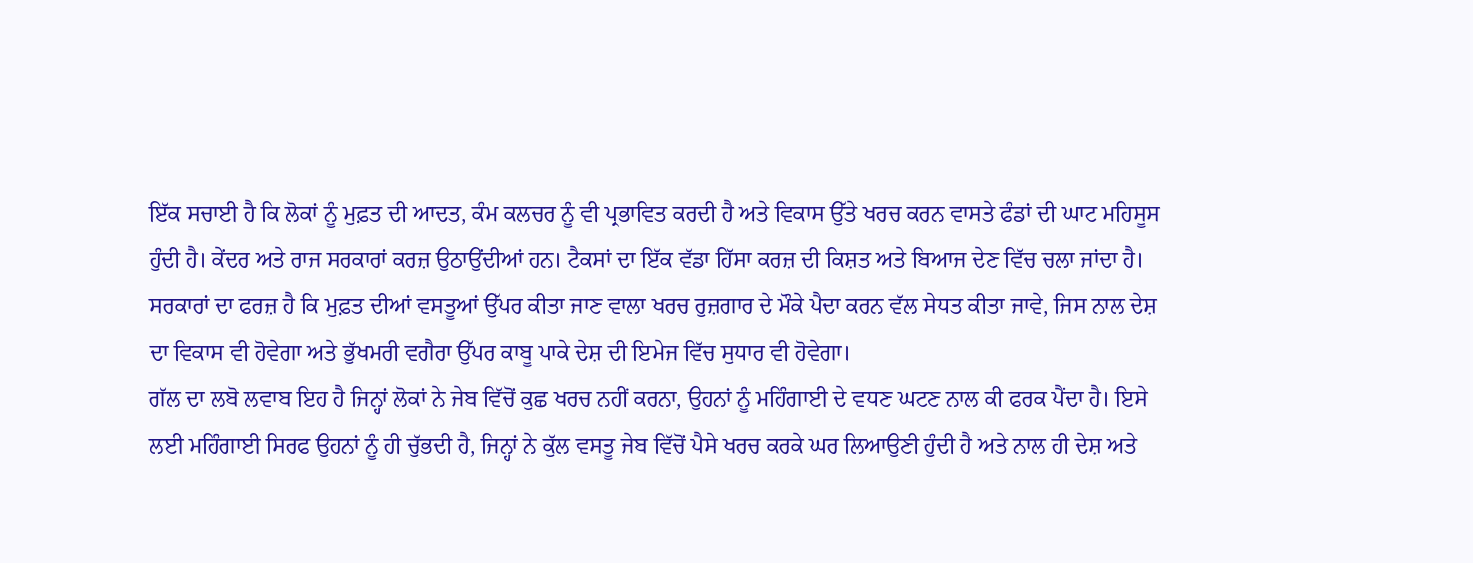ਇੱਕ ਸਚਾਈ ਹੈ ਕਿ ਲੋਕਾਂ ਨੂੰ ਮੁਫ਼ਤ ਦੀ ਆਦਤ, ਕੰਮ ਕਲਚਰ ਨੂੰ ਵੀ ਪ੍ਰਭਾਵਿਤ ਕਰਦੀ ਹੈ ਅਤੇ ਵਿਕਾਸ ਉੱਤੇ ਖਰਚ ਕਰਨ ਵਾਸਤੇ ਫੰਡਾਂ ਦੀ ਘਾਟ ਮਹਿਸੂਸ ਹੁੰਦੀ ਹੈ। ਕੇਂਦਰ ਅਤੇ ਰਾਜ ਸਰਕਾਰਾਂ ਕਰਜ਼ ਉਠਾਉਂਦੀਆਂ ਹਨ। ਟੈਕਸਾਂ ਦਾ ਇੱਕ ਵੱਡਾ ਹਿੱਸਾ ਕਰਜ਼ ਦੀ ਕਿਸ਼ਤ ਅਤੇ ਬਿਆਜ ਦੇਣ ਵਿੱਚ ਚਲਾ ਜਾਂਦਾ ਹੈ। ਸਰਕਾਰਾਂ ਦਾ ਫਰਜ਼ ਹੈ ਕਿ ਮੁਫ਼ਤ ਦੀਆਂ ਵਸਤੂਆਂ ਉੱਪਰ ਕੀਤਾ ਜਾਣ ਵਾਲਾ ਖਰਚ ਰੁਜ਼ਗਾਰ ਦੇ ਮੌਕੇ ਪੈਦਾ ਕਰਨ ਵੱਲ ਸੇਧਤ ਕੀਤਾ ਜਾਵੇ, ਜਿਸ ਨਾਲ ਦੇਸ਼ ਦਾ ਵਿਕਾਸ ਵੀ ਹੋਵੇਗਾ ਅਤੇ ਭੁੱਖਮਰੀ ਵਗੈਰਾ ਉੱਪਰ ਕਾਬੂ ਪਾਕੇ ਦੇਸ਼ ਦੀ ਇਮੇਜ ਵਿੱਚ ਸੁਧਾਰ ਵੀ ਹੋਵੇਗਾ।
ਗੱਲ ਦਾ ਲਬੋ ਲਵਾਬ ਇਹ ਹੈ ਜਿਨ੍ਹਾਂ ਲੋਕਾਂ ਨੇ ਜੇਬ ਵਿੱਚੋਂ ਕੁਛ ਖਰਚ ਨਹੀਂ ਕਰਨਾ, ਉਹਨਾਂ ਨੂੰ ਮਹਿੰਗਾਈ ਦੇ ਵਧਣ ਘਟਣ ਨਾਲ ਕੀ ਫਰਕ ਪੈਂਦਾ ਹੈ। ਇਸੇ ਲਈ ਮਹਿੰਗਾਈ ਸਿਰਫ ਉਹਨਾਂ ਨੂੰ ਹੀ ਚੁੱਭਦੀ ਹੈ, ਜਿਨ੍ਹਾਂ ਨੇ ਕੁੱਲ ਵਸਤੂ ਜੇਬ ਵਿੱਚੋਂ ਪੈਸੇ ਖਰਚ ਕਰਕੇ ਘਰ ਲਿਆਉਣੀ ਹੁੰਦੀ ਹੈ ਅਤੇ ਨਾਲ ਹੀ ਦੇਸ਼ ਅਤੇ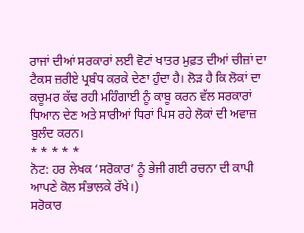ਰਾਜਾਂ ਦੀਆਂ ਸਰਕਾਰਾਂ ਲਈ ਵੋਟਾਂ ਖਾਤਰ ਮੁਫ਼ਤ ਦੀਆਂ ਚੀਜ਼ਾਂ ਦਾ ਟੈਕਸ ਜ਼ਰੀਏ ਪ੍ਰਬੰਧ ਕਰਕੇ ਦੇਣਾ ਹੁੰਦਾ ਹੈ। ਲੋੜ ਹੈ ਕਿ ਲੋਕਾਂ ਦਾ ਕਚੂਮਰ ਕੱਢ ਰਹੀ ਮਹਿੰਗਾਈ ਨੂੰ ਕਾਬੂ ਕਰਨ ਵੱਲ ਸਰਕਾਰਾਂ ਧਿਆਨ ਦੇਣ ਅਤੇ ਸਾਰੀਆਂ ਧਿਰਾਂ ਪਿਸ ਰਹੇ ਲੋਕਾਂ ਦੀ ਅਵਾਜ਼ ਬੁਲੰਦ ਕਰਨ।
* * * * *
ਨੋਟ: ਹਰ ਲੇਖਕ ‘ਸਰੋਕਾਰ’ ਨੂੰ ਭੇਜੀ ਗਈ ਰਚਨਾ ਦੀ ਕਾਪੀ ਆਪਣੇ ਕੋਲ ਸੰਭਾਲਕੇ ਰੱਖੇ।)
ਸਰੋਕਾਰ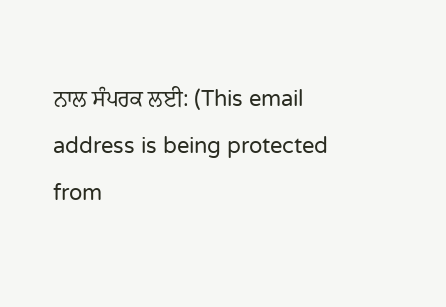ਨਾਲ ਸੰਪਰਕ ਲਈ: (This email address is being protected from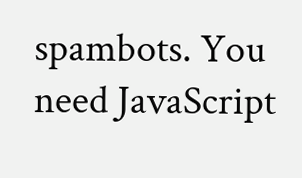spambots. You need JavaScript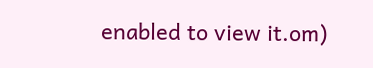enabled to view it.om)